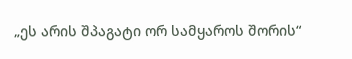„ეს არის შპაგატი ორ სამყაროს შორის“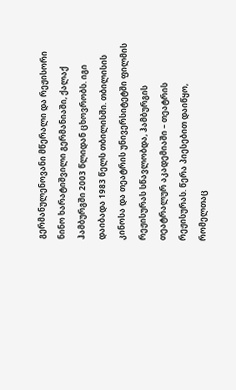გერმანულენოვანი მწერალი და რეჟისორი ნინო ხარატიშვილი გერმანიაში, ქალაქ ჰამბურგში 2003 წლიდან ცხოვრობს. იგი დაიბადა 1983 წელს თბილისში. თბილისის კინოსა და თეატრის უნივერსიტეტში ფილმის რეჟისურას სწავლობდა, ჰამბურგის თეატრალურ აკადემიაში – თეატრის რეჟისურას. წერა პიესებით დაიწყო, რომელთაც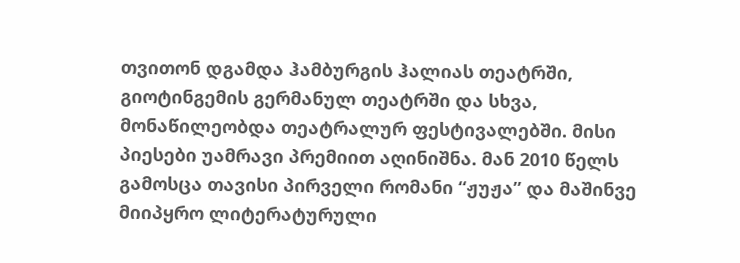თვითონ დგამდა ჰამბურგის ჰალიას თეატრში, გიოტინგემის გერმანულ თეატრში და სხვა, მონაწილეობდა თეატრალურ ფესტივალებში. მისი პიესები უამრავი პრემიით აღინიშნა. მან 2010 წელს გამოსცა თავისი პირველი რომანი “ჟუჟა” და მაშინვე მიიპყრო ლიტერატურული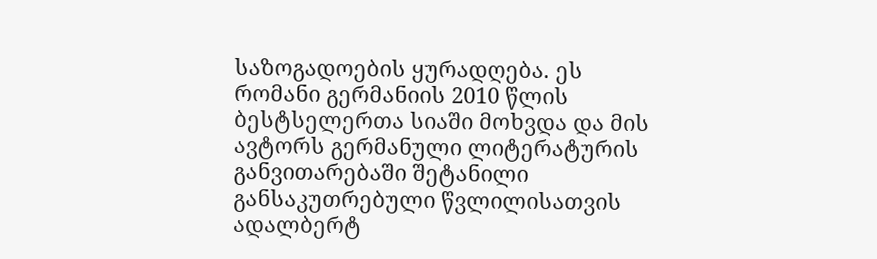საზოგადოების ყურადღება. ეს რომანი გერმანიის 2010 წლის ბესტსელერთა სიაში მოხვდა და მის ავტორს გერმანული ლიტერატურის განვითარებაში შეტანილი განსაკუთრებული წვლილისათვის ადალბერტ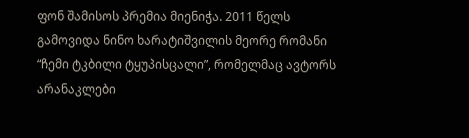ფონ შამისოს პრემია მიენიჭა. 2011 წელს გამოვიდა ნინო ხარატიშვილის მეორე რომანი “ჩემი ტკბილი ტყუპისცალი”, რომელმაც ავტორს არანაკლები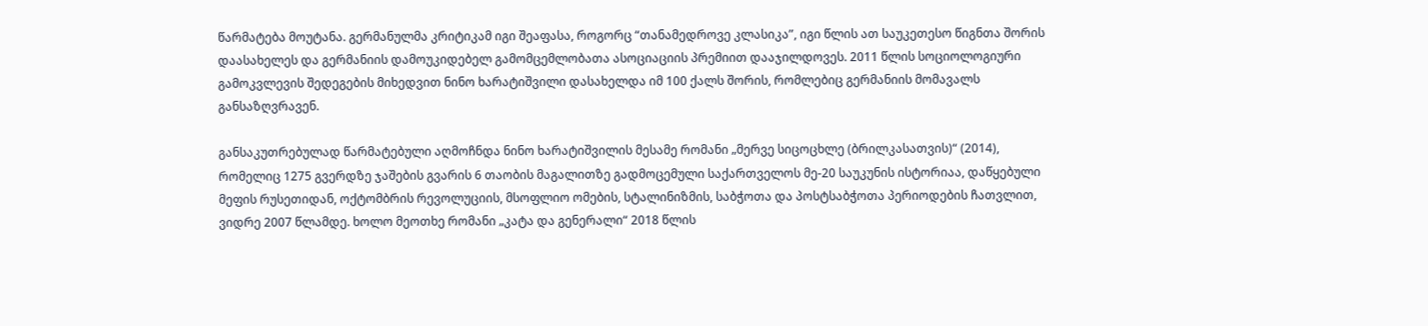წარმატება მოუტანა. გერმანულმა კრიტიკამ იგი შეაფასა, როგორც “თანამედროვე კლასიკა”, იგი წლის ათ საუკეთესო წიგნთა შორის დაასახელეს და გერმანიის დამოუკიდებელ გამომცემლობათა ასოციაციის პრემიით დააჯილდოვეს. 2011 წლის სოციოლოგიური გამოკვლევის შედეგების მიხედვით ნინო ხარატიშვილი დასახელდა იმ 100 ქალს შორის, რომლებიც გერმანიის მომავალს განსაზღვრავენ.

განსაკუთრებულად წარმატებული აღმოჩნდა ნინო ხარატიშვილის მესამე რომანი „მერვე სიცოცხლე (ბრილკასათვის)“ (2014), რომელიც 1275 გვერდზე ჯაშების გვარის 6 თაობის მაგალითზე გადმოცემული საქართველოს მე-20 საუკუნის ისტორიაა, დაწყებული მეფის რუსეთიდან, ოქტომბრის რევოლუციის, მსოფლიო ომების, სტალინიზმის, საბჭოთა და პოსტსაბჭოთა პერიოდების ჩათვლით, ვიდრე 2007 წლამდე. ხოლო მეოთხე რომანი „კატა და გენერალი“ 2018 წლის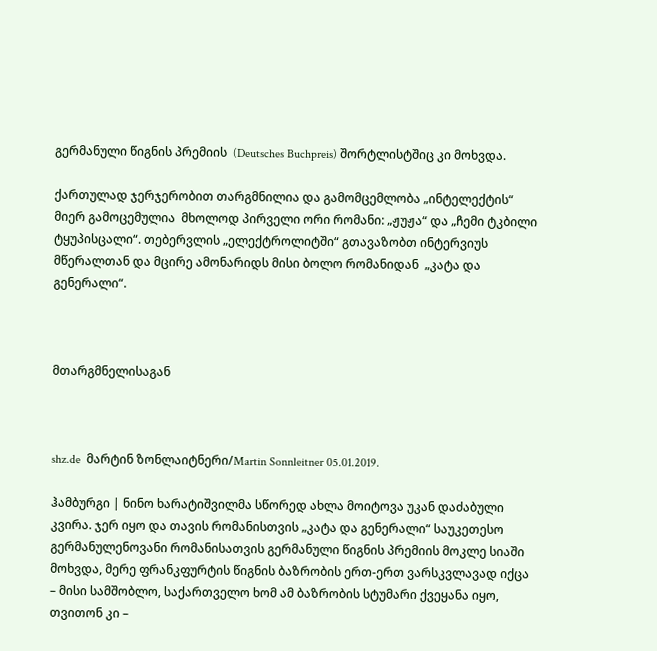გერმანული წიგნის პრემიის  (Deutsches Buchpreis) შორტლისტშიც კი მოხვდა.

ქართულად ჯერჯერობით თარგმნილია და გამომცემლობა „ინტელექტის“ მიერ გამოცემულია  მხოლოდ პირველი ორი რომანი: „ჟუჟა“ და „ჩემი ტკბილი ტყუპისცალი“. თებერვლის „ელექტროლიტში“ გთავაზობთ ინტერვიუს მწერალთან და მცირე ამონარიდს მისი ბოლო რომანიდან  „კატა და გენერალი“.



მთარგმნელისაგან



shz.de  მარტინ ზონლაიტნერი/Martin Sonnleitner 05.01.2019.

ჰამბურგი | ნინო ხარატიშვილმა სწორედ ახლა მოიტოვა უკან დაძაბული კვირა. ჯერ იყო და თავის რომანისთვის „კატა და გენერალი“ საუკეთესო გერმანულენოვანი რომანისათვის გერმანული წიგნის პრემიის მოკლე სიაში მოხვდა, მერე ფრანკფურტის წიგნის ბაზრობის ერთ-ერთ ვარსკვლავად იქცა – მისი სამშობლო, საქართველო ხომ ამ ბაზრობის სტუმარი ქვეყანა იყო, თვითონ კი –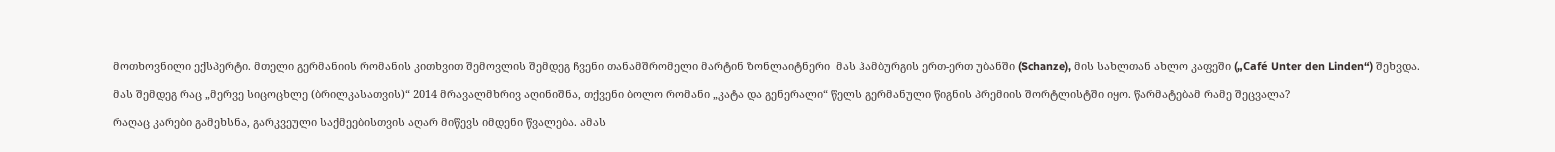მოთხოვნილი ექსპერტი. მთელი გერმანიის რომანის კითხვით შემოვლის შემდეგ ჩვენი თანამშრომელი მარტინ ზონლაიტნერი  მას ჰამბურგის ერთ-ერთ უბანში (Schanze), მის სახლთან ახლო კაფეში („Café Unter den Linden“) შეხვდა.

მას შემდეგ რაც „მერვე სიცოცხლე (ბრილკასათვის)“ 2014 მრავალმხრივ აღინიშნა, თქვენი ბოლო რომანი „კატა და გენერალი“ წელს გერმანული წიგნის პრემიის შორტლისტში იყო. წარმატებამ რამე შეცვალა?

რაღაც კარები გამეხსნა, გარკვეული საქმეებისთვის აღარ მიწევს იმდენი წვალება. ამას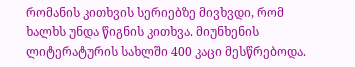რომანის კითხვის სერიებზე მივხვდი, რომ ხალხს უნდა წიგნის კითხვა. მიუნხენის ლიტერატურის სახლში 400 კაცი მესწრებოდა.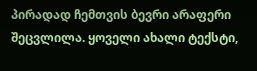პირადად ჩემთვის ბევრი არაფერი შეცვლილა. ყოველი ახალი ტექსტი,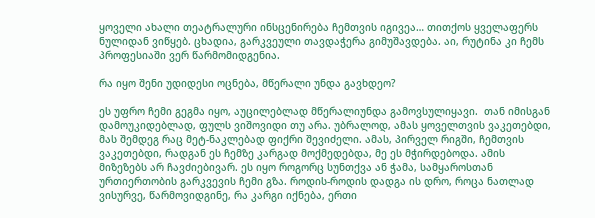ყოველი ახალი თეატრალური ინსცენირება ჩემთვის იგივეა… თითქოს ყველაფერს ნულიდან ვიწყებ. ცხადია, გარკვეული თავდაჭერა გიმუშავდება. აი, რუტინა კი ჩემს პროფესიაში ვერ წარმომიდგენია.

რა იყო შენი უდიდესი ოცნება, მწერალი უნდა გავხდეო?

ეს უფრო ჩემი გეგმა იყო, აუცილებლად მწერალიუნდა გამოვსულიყავი.  თან იმისგან დამოუკიდებლად, ფულს ვიშოვიდი თუ არა. უბრალოდ, ამას ყოველთვის ვაკეთებდი, მას შემდეგ რაც მეტ-ნაკლებად ფიქრი შევიძელი. ამას, პირველ რიგში, ჩემთვის ვაკეთებდი, რადგან ეს ჩემზე კარგად მოქმედებდა, მე ეს მჭირდებოდა. ამის მიზეზებს არ ჩავძიებივარ. ეს იყო როგორც სუნთქვა ან ჭამა, სამყაროსთან ურთიერთობის გარკვევის ჩემი გზა. როდის-როდის დადგა ის დრო, როცა ნათლად ვისურვე, წარმოვიდგინე, რა კარგი იქნება, ერთი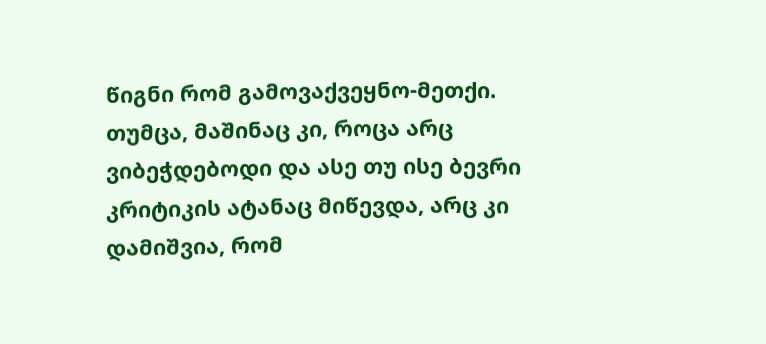წიგნი რომ გამოვაქვეყნო-მეთქი. თუმცა, მაშინაც კი, როცა არც ვიბეჭდებოდი და ასე თუ ისე ბევრი კრიტიკის ატანაც მიწევდა, არც კი დამიშვია, რომ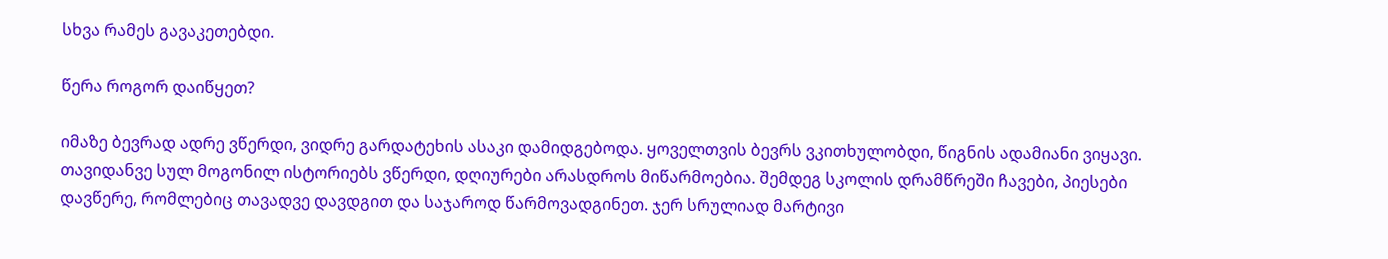სხვა რამეს გავაკეთებდი.

წერა როგორ დაიწყეთ?

იმაზე ბევრად ადრე ვწერდი, ვიდრე გარდატეხის ასაკი დამიდგებოდა. ყოველთვის ბევრს ვკითხულობდი, წიგნის ადამიანი ვიყავი. თავიდანვე სულ მოგონილ ისტორიებს ვწერდი, დღიურები არასდროს მიწარმოებია. შემდეგ სკოლის დრამწრეში ჩავები, პიესები დავწერე, რომლებიც თავადვე დავდგით და საჯაროდ წარმოვადგინეთ. ჯერ სრულიად მარტივი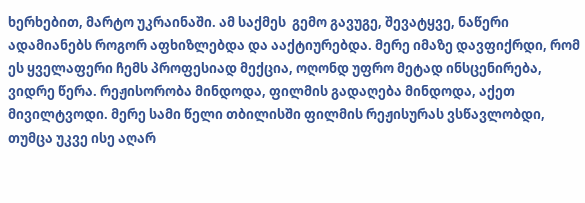ხერხებით, მარტო უკრაინაში. ამ საქმეს  გემო გავუგე, შევატყვე, ნაწერი ადამიანებს როგორ აფხიზლებდა და ააქტიურებდა. მერე იმაზე დავფიქრდი, რომ ეს ყველაფერი ჩემს პროფესიად მექცია, ოღონდ უფრო მეტად ინსცენირება, ვიდრე წერა. რეჟისორობა მინდოდა, ფილმის გადაღება მინდოდა, აქეთ მივილტვოდი. მერე სამი წელი თბილისში ფილმის რეჟისურას ვსწავლობდი, თუმცა უკვე ისე აღარ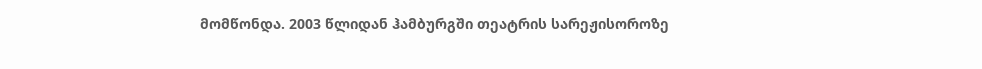მომწონდა. 2003 წლიდან ჰამბურგში თეატრის სარეჟისოროზე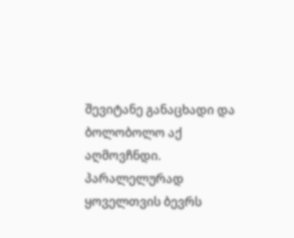შევიტანე განაცხადი და ბოლობოლო აქ აღმოვჩნდი. პარალელურად ყოველთვის ბევრს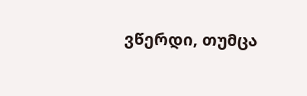ვწერდი, თუმცა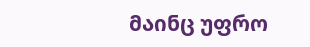მაინც უფრო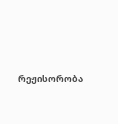რეჟისორობა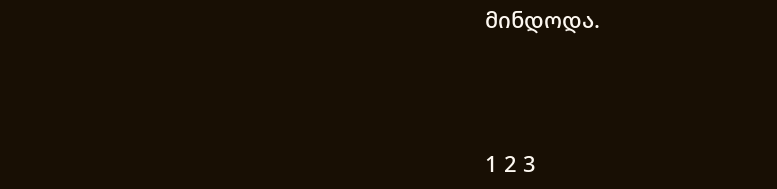მინდოდა.



1 2 3